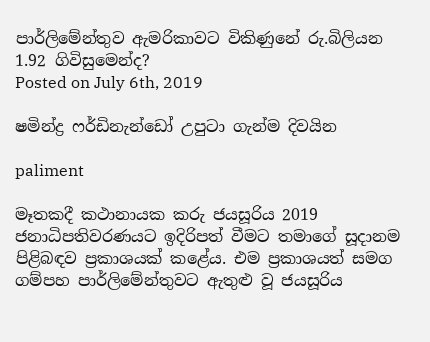පාර්ලිමේන්තුව ඇමරිකාවට විකිණුනේ රු.බිලියන 1.92 ගිවිසුමෙන්ද?
Posted on July 6th, 2019

ෂමින්ද්‍ර ෆර්ඩිනැන්ඩෝ උපුටා ගැන්ම දිවයින

paliment

මෑතකදී කථානායක කරු ජයසූරිය 2019 ජනාධිපතිවරණයට ඉදිරිපත් වීමට තමාගේ සූදානම පිළිබඳව ප්‍රකාශයක් කළේය. එම ප්‍රකාශයත් සමග ගම්පහ පාර්ලිමේන්තුවට ඇතුළු වූ ජයසූරිය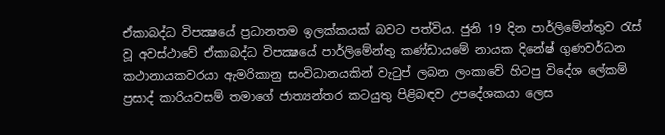ඒකාබද්ධ විපක්‍ෂයේ ප්‍රධානතම ඉලක්කයක් බවට පත්විය. ජුනි 19 දින පාර්ලිමේන්තුව රැස් වූ අවස්ථාවේ ඒකාබද්ධ විපක්‍ෂයේ පාර්ලිමේන්තු කණ්ඩායමේ නායක දිනේෂ් ගුණවර්ධන කථානායකවරයා ඇමරිකානු සංවිධානයකින් වැටුප් ලබන ලංකාවේ හිටපු විදේශ ලේකම් ප්‍රසාද් කාරියවසම් තමාගේ ජාත්‍යන්තර කටයුතු පිළිබඳව උපදේශකයා ලෙස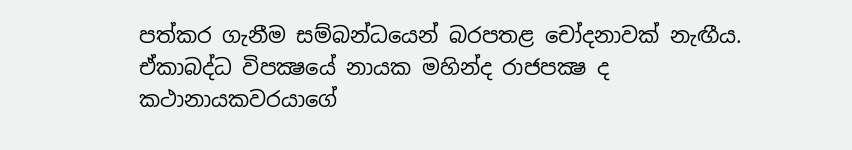පත්කර ගැනීම සම්බන්ධයෙන් බරපතළ චෝදනාවක් නැඟීය. ඒකාබද්ධ විපක්‍ෂයේ නායක මහින්ද රාජපක්‍ෂ ද කථානායකවරයාගේ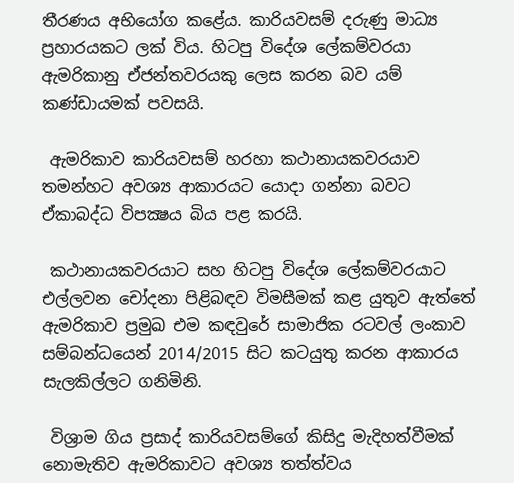තීරණය අභියෝග කළේය. කාරියවසම් දරුණු මාධ්‍ය ප්‍රහාරයකට ලක් විය. හිටපු විදේශ ලේකම්වරයා ඇමරිකානු ඒජන්තවරයකු ලෙස කරන බව යම් කණ්ඩායමක් පවසයි.

 ඇමරිකාව කාරියවසම් හරහා කථානායකවරයාව තමන්හට අවශ්‍ය ආකාරයට යොදා ගන්නා බවට ඒකාබද්ධ විපක්‍ෂය බිය පළ කරයි.

 කථානායකවරයාට සහ හිටපු විදේශ ලේකම්වරයාට එල්ලවන චෝදනා පිළිබඳව විමසීමක් කළ යුතුව ඇත්තේ ඇමරිකාව ප්‍රමුඛ එම කඳවුරේ සාමාජික රටවල් ලංකාව සම්බන්ධයෙන් 2014/2015 සිට කටයුතු කරන ආකාරය සැලකිල්ලට ගනිමිනි.

 විශ්‍රාම ගිය ප්‍රසාද් කාරියවසම්ගේ කිසිදු මැදිහත්වීමක් නොමැතිව ඇමරිකාවට අවශ්‍ය තත්ත්වය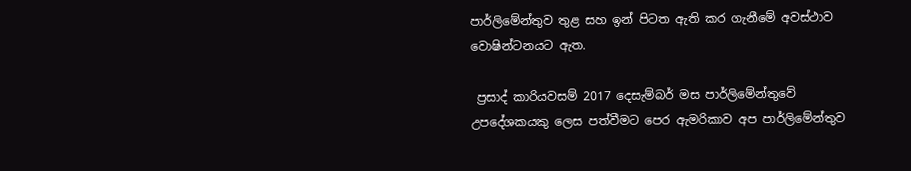පාර්ලිමේන්තුව තුළ සහ ඉන් පිටත ඇති කර ගැනීමේ අවස්ථාව වොෂින්ටනයට ඇත.

 ප්‍රසාද් කාරියවසම් 2017 දෙසැම්බර් මස පාර්ලිමේන්තුවේ උපදේශකයකු ලෙස පත්වීමට පෙර ඇමරිකාව අප පාර්ලිමේන්තුව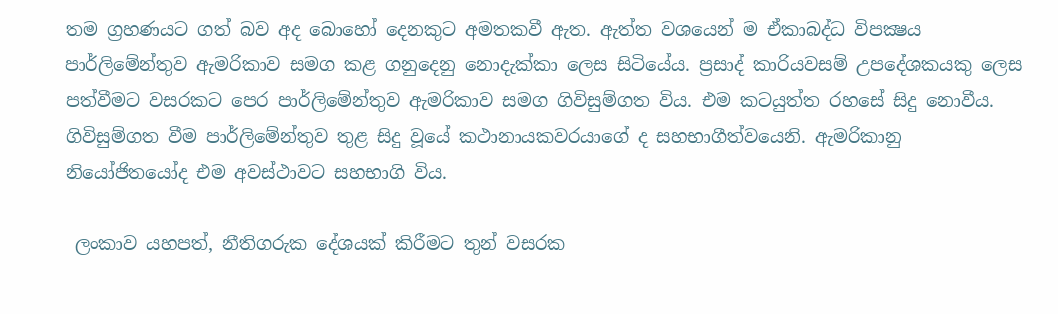තම ග්‍රහණයට ගත් බව අද බොහෝ දෙනකුට අමතකවී ඇත. ඇත්ත වශයෙන් ම ඒකාබද්ධ විපක්‍ෂය පාර්ලිමේන්තුව ඇමරිකාව සමග කළ ගනුදෙනු නොදැක්කා ලෙස සිටියේය. ප්‍රසාද් කාරියවසම් උපදේශකයකු ලෙස පත්වීමට වසරකට පෙර පාර්ලිමේන්තුව ඇමරිකාව සමග ගිවිසුම්ගත විය. එම කටයුත්ත රහසේ සිදු නොවීය. ගිවිසුම්ගත වීම පාර්ලිමේන්තුව තුළ සිදු වූයේ කථානායකවරයාගේ ද සහභාගීත්වයෙනි. ඇමරිකානු නියෝජිතයෝද එම අවස්ථාවට සහභාගි විය.

 ලංකාව යහපත්, නීතිගරුක දේශයක් කිරීමට තුන් වසරක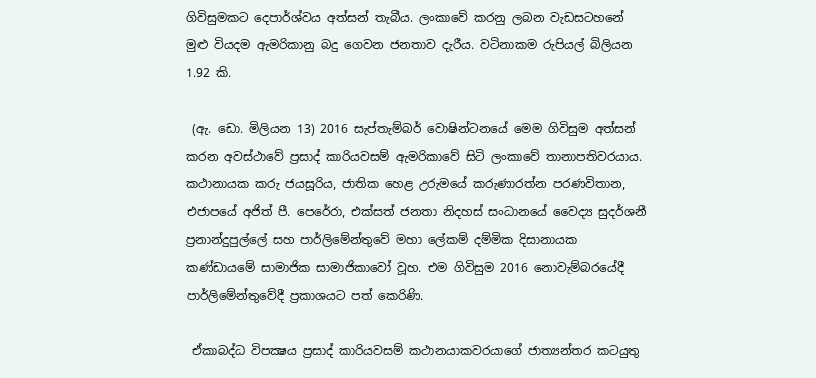ගිවිසුමකට දෙපාර්ශ්වය අත්සන් තැබීය. ලංකාවේ කරනු ලබන වැඩසටහනේ මුළු වියදම ඇමරිකානු බදු ගෙවන ජනතාව දැරීය. වටිනාකම රුපියල් බිලියන 1.92 කි.

 (ඇ. ඩො. මිලියන 13) 2016 සැප්තැම්බර් වොෂින්ටනයේ මෙම ගිවිසුම අත්සන් කරන අවස්ථාවේ ප්‍රසාද් කාරියවසම් ඇමරිකාවේ සිටි ලංකාවේ තානාපතිවරයාය. කථානායක කරු ජයසූරිය, ජාතික හෙළ උරුමයේ කරුණාරත්න පරණවිතාන, එජාපයේ අජිත් පී. පෙරේරා, එක්සත් ජනතා නිදහස් සංධානයේ වෛද්‍ය සුදර්ශනී ප්‍රනාන්දුපුල්ලේ සහ පාර්ලිමේන්තුවේ මහා ලේකම් දම්මික දිසානායක කණ්ඩායමේ සාමාජික සාමාජිකාවෝ වූහ. එම ගිවිසුම 2016 නොවැම්බරයේදී පාර්ලිමේන්තුවේදී ප්‍රකාශයට පත් කෙරිණි.

 ඒකාබද්ධ විපක්‍ෂය ප්‍රසාද් කාරියවසම් කථානයාකවරයාගේ ජාත්‍යන්තර කටයුතු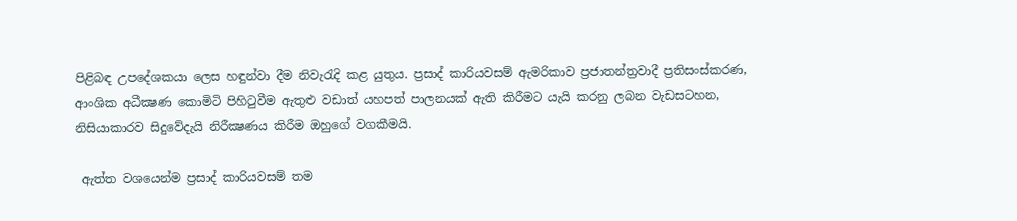පිළිබඳ උපදේශකයා ලෙස හඳුන්වා දීම නිවැරැදි කළ යුතුය. ප්‍රසාද් කාරියවසම් ඇමරිකාව ප්‍රජාතන්ත්‍රවාදී ප්‍රතිසංස්කරණ, ආංශික අධීක්‍ෂණ කොමිටි පිහිටුවීම ඇතුළු වඩාත් යහපත් පාලනයක් ඇති කිරීමට යැයි කරනු ලබන වැඩසටහන, නිසියාකාරව සිදුවේදැයි නිරීක්‍ෂණය කිරීම ඔහුගේ වගකීමයි.

 ඇත්ත වශයෙන්ම ප්‍රසාද් කාරියවසම් තම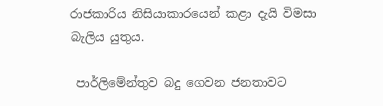රාජකාරිය නිසියාකාරයෙන් කළා දැයි විමසා බැලිය යුතුය.

 පාර්ලිමේන්තුව බදු ගෙවන ජනතාවට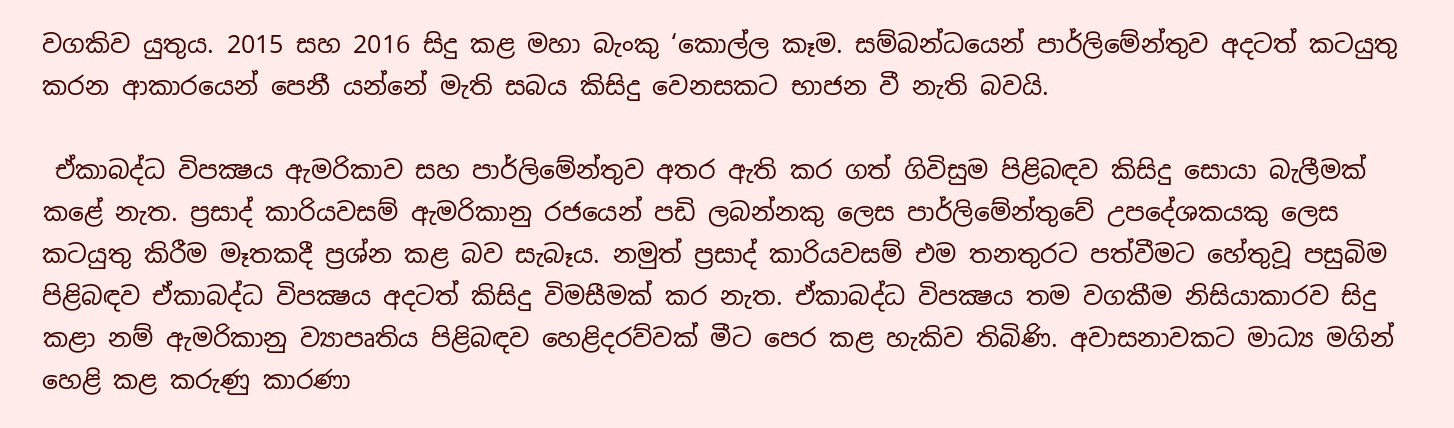වගකිව යුතුය. 2015 සහ 2016 සිදු කළ මහා බැංකු ‘කොල්ල කෑම. සම්බන්ධයෙන් පාර්ලිමේන්තුව අදටත් කටයුතු කරන ආකාරයෙන් පෙනී යන්නේ මැති සබය කිසිදු වෙනසකට භාජන වී නැති බවයි.

 ඒකාබද්ධ විපක්‍ෂය ඇමරිකාව සහ පාර්ලිමේන්තුව අතර ඇති කර ගත් ගිවිසුම පිළිබඳව කිසිදු සොයා බැලීමක් කළේ නැත. ප්‍රසාද් කාරියවසම් ඇමරිකානු රජයෙන් පඩි ලබන්නකු ලෙස පාර්ලිමේන්තුවේ උපදේශකයකු ලෙස කටයුතු කිරීම මෑතකදී ප්‍රශ්න කළ බව සැබෑය. නමුත් ප්‍රසාද් කාරියවසම් එම තනතුරට පත්වීමට හේතුවූ පසුබිම පිළිබඳව ඒකාබද්ධ විපක්‍ෂය අදටත් කිසිදු විමසීමක් කර නැත. ඒකාබද්ධ විපක්‍ෂය තම වගකීම නිසියාකාරව සිදු කළා නම් ඇමරිකානු ව්‍යාපෘතිය පිළිබඳව හෙළිදරව්වක් මීට පෙර කළ හැකිව තිබිණි. අවාසනාවකට මාධ්‍ය මගින් හෙළි කළ කරුණු කාරණා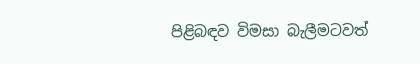පිළිබඳව විමසා බැලීමටවත්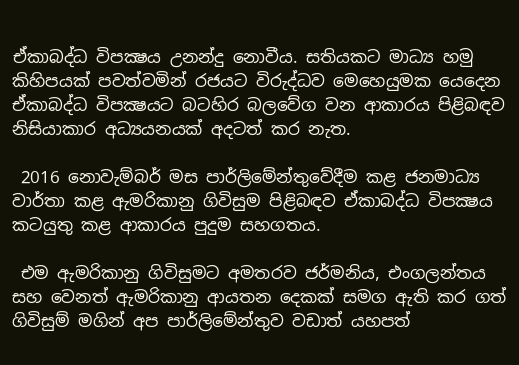ඒකාබද්ධ විපක්‍ෂය උනන්දු නොවීය. සතියකට මාධ්‍ය හමු කිහිපයක් පවත්වමින් රජයට විරුද්ධව මෙහෙයුමක යෙදෙන ඒකාබද්ධ විපක්‍ෂයට බටහිර බලවේග වන ආකාරය පිළිබඳව නිසියාකාර අධ්‍යයනයක් අදටත් කර නැත.

 2016 නොවැම්බර් මස පාර්ලිමේන්තුවේදීම කළ ජනමාධ්‍ය වාර්තා කළ ඇමරිකානු ගිවිසුම පිළිබඳව ඒකාබද්ධ විපක්‍ෂය කටයුතු කළ ආකාරය පුදුම සහගතය.

 එම ඇමරිකානු ගිවිසුමට අමතරව ජර්මනිය, එංගලන්තය සහ වෙනත් ඇමරිකානු ආයතන දෙකක් සමග ඇති කර ගත් ගිවිසුම් මගින් අප පාර්ලිමේන්තුව වඩාත් යහපත්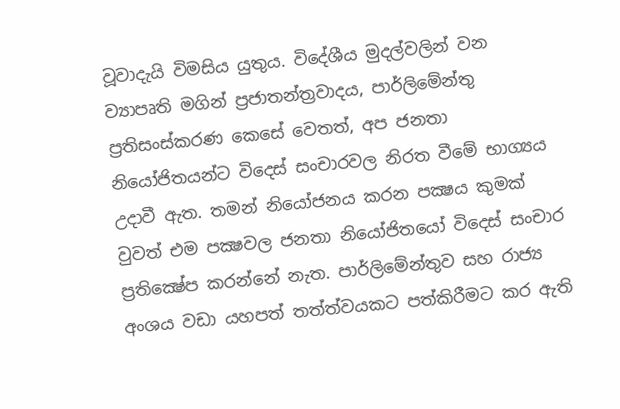වූවාදැයි විමසිය යුතුය. විදේශීය මුදල්වලින් වන ව්‍යාපෘති මගින් ප්‍රජාතන්ත්‍රවාදය, පාර්ලිමේන්තු ප්‍රතිසංස්කරණ කෙසේ වෙතත්, අප ජනතා නියෝජිතයන්ට විදෙස් සංචාරවල නිරත වීමේ භාග්‍යය උදාවී ඇත. තමන් නියෝජනය කරන පක්‍ෂය කුමක් වුවත් එම පක්‍ෂවල ජනතා නියෝජිතයෝ විදෙස් සංචාර ප්‍රතික්‍ෂේප කරන්නේ නැත. පාර්ලිමේන්තුව සහ රාජ්‍ය අංශය වඩා යහපත් තත්ත්වයකට පත්කිරීමට කර ඇති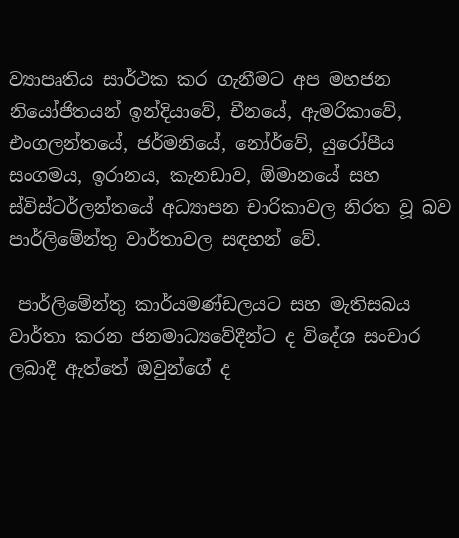ව්‍යාපෘතිය සාර්ථක කර ගැනීමට අප මහජන නියෝජිතයන් ඉන්දියාවේ, චීනයේ, ඇමරිකාවේ, එංගලන්තයේ, ජර්මනියේ, නෝර්වේ, යුරෝපීය සංගමය, ඉරානය, කැනඩාව, ඕමානයේ සහ ස්විස්ටර්ලන්තයේ අධ්‍යාපන චාරිකාවල නිරත වූ බව පාර්ලිමේන්තු වාර්තාවල සඳහන් වේ.

 පාර්ලිමේන්තු කාර්යමණ්ඩලයට සහ මැතිසබය වාර්තා කරන ජනමාධ්‍යවේදීන්ට ද විදේශ සංචාර ලබාදී ඇත්තේ ඔවුන්ගේ ද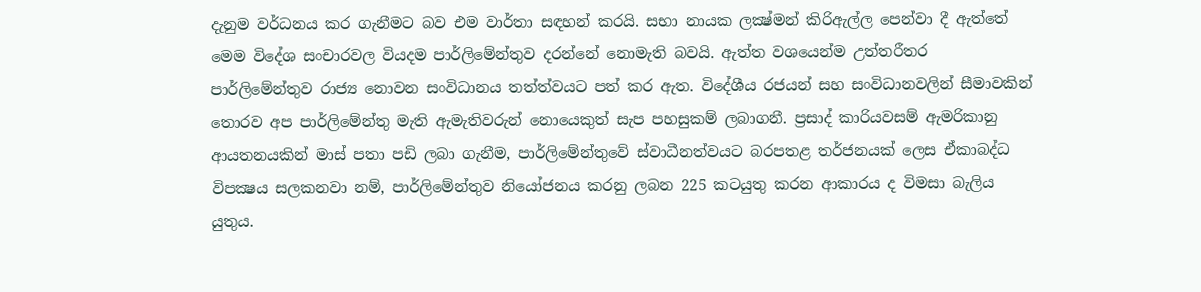දැනුම වර්ධනය කර ගැනීමට බව එම වාර්තා සඳහන් කරයි. සභා නායක ලක්‍ෂ්මන් කිරිඇල්ල පෙන්වා දී ඇත්තේ මෙම විදේශ සංචාරවල වියදම පාර්ලිමේන්තුව දරන්නේ නොමැති බවයි. ඇත්ත වශයෙන්ම උත්තරීතර පාර්ලිමේන්තුව රාජ්‍ය නොවන සංවිධානය තත්ත්වයට පත් කර ඇත. විදේශීය රජයන් සහ සංවිධානවලින් සීමාවකින් තොරව අප පාර්ලිමේන්තු මැති ඇමැතිවරුන් නොයෙකුත් සැප පහසුකම් ලබාගනී. ප්‍රසාද් කාරියවසම් ඇමරිකානු ආයතනයකින් මාස් පතා පඩි ලබා ගැනීම, පාර්ලිමේන්තුවේ ස්වාධීනත්වයට බරපතළ තර්ජනයක් ලෙස ඒකාබද්ධ විපක්‍ෂය සලකනවා නම්, පාර්ලිමේන්තුව නියෝජනය කරනු ලබන 225 කටයුතු කරන ආකාරය ද විමසා බැලිය යුතුය.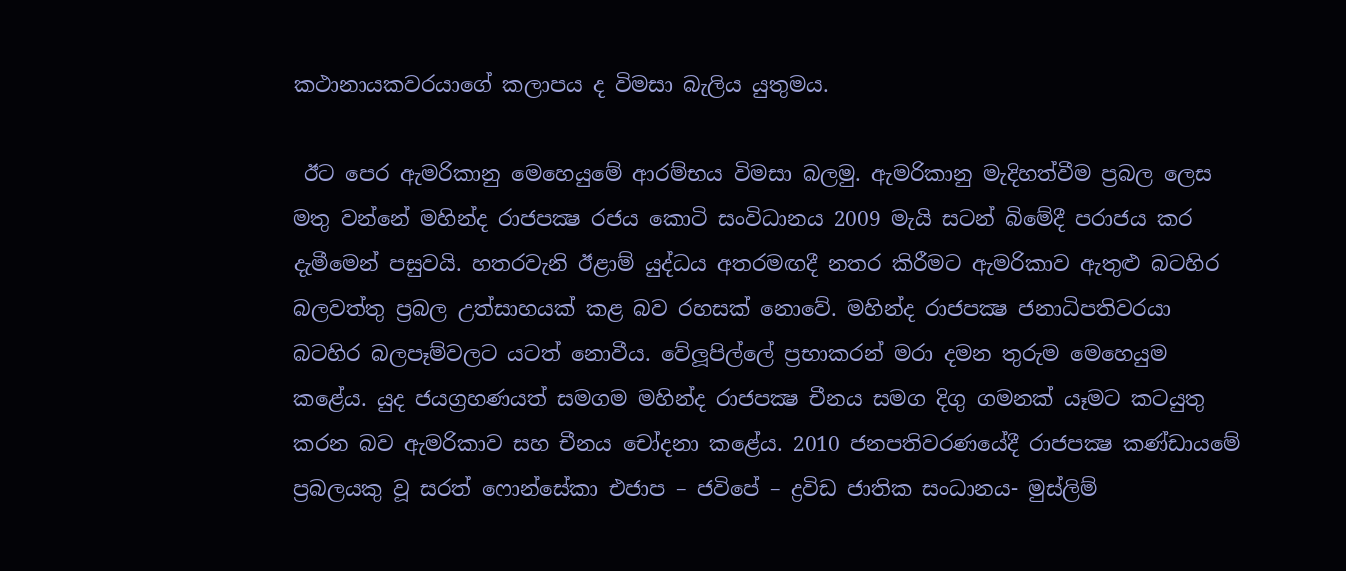කථානායකවරයාගේ කලාපය ද විමසා බැලිය යුතුමය.

 ඊට පෙර ඇමරිකානු මෙහෙයුමේ ආරම්භය විමසා බලමු. ඇමරිකානු මැදිහත්වීම ප්‍රබල ලෙස මතු වන්නේ මහින්ද රාජපක්‍ෂ රජය කොටි සංවිධානය 2009 මැයි සටන් බිමේදී පරාජය කර දැමීමෙන් පසුවයි. හතරවැනි ඊළාම් යුද්ධය අතරමඟදී නතර කිරීමට ඇමරිකාව ඇතුළු බටහිර බලවත්තු ප්‍රබල උත්සාහයක් කළ බව රහසක් නොවේ. මහින්ද රාජපක්‍ෂ ජනාධිපතිවරයා බටහිර බලපෑම්වලට යටත් නොවීය. වේලූපිල්ලේ ප්‍රභාකරන් මරා දමන තුරුම මෙහෙයුම කළේය. යුද ජයග්‍රහණයත් සමගම මහින්ද රාජපක්‍ෂ චීනය සමග දිගු ගමනක් යෑමට කටයුතු කරන බව ඇමරිකාව සහ චීනය චෝදනා කළේය. 2010 ජනපතිවරණයේදී රාජපක්‍ෂ කණ්ඩායමේ ප්‍රබලයකු වූ සරත් ෆොන්සේකා එජාප – ජවිපේ – ද්‍රවිඩ ජාතික සංධානය- මුස්ලිම්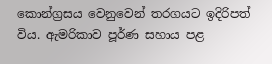කොන්ග්‍රසය වෙනුවෙන් තරගයට ඉදිරිපත් විය. ඇමරිකාව පූර්ණ සහාය පළ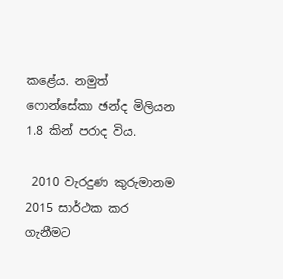කළේය. නමුත් ෆොන්සේකා ඡන්ද මිලියන 1.8 කින් පරාද විය.

 2010 වැරදුණ කුරුමානම 2015 සාර්ථක කර ගැනීමට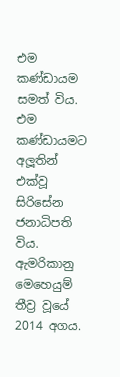එම කණ්ඩායම සමත් විය. එම කණ්ඩායමට අලූතින් එක්වූ සිරිසේන ජනාධිපති විය. ඇමරිකානු මෙහෙයුම් තීව්‍ර වූයේ 2014 අගය.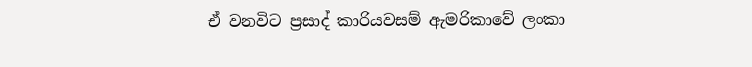ඒ වනවිට ප්‍රසාද් කාරියවසම් ඇමරිකාවේ ලංකා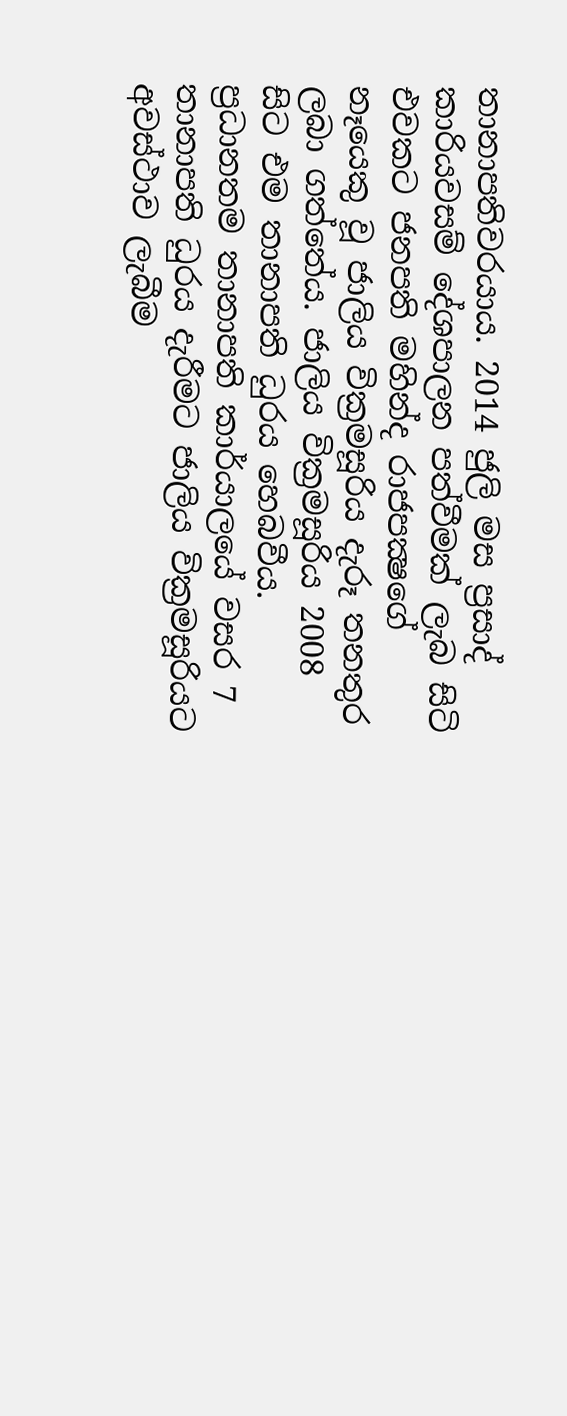තානාපතිවරයාය. 2014 ජුලි මස ප්‍රසාද් කාරියවසම් දේශපාලන පත්වීමක් ලැබ සිටි එවකට ජනපති මහින්ද රාජපක්‍ෂගේ නෑයෙකු වූ ජාලිය වික්‍රමසූරිය දැරූ තනතුර ලබා ගත්තේය. ජාලිය වික්‍රමසූරිය 2008 සිට එම තානාපති ධුරය හෙබවීය. ප්‍රධානතම තානාපති කාර්යාලයේ වසර 7 තානාපති ධුරය දැරීමට ජාලිය වික්‍රමසූරියට අවස්ථාව ලැබීම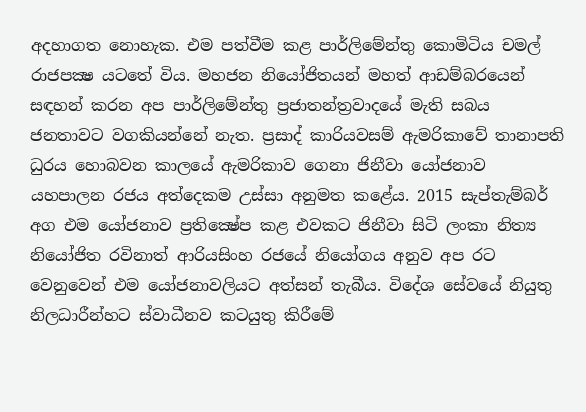අදහාගත නොහැක. එම පත්වීම කළ පාර්ලිමේන්තු කොමිටිය චමල් රාජපක්‍ෂ යටතේ විය. මහජන නියෝජිතයන් මහත් ආඩම්බරයෙන් සඳහන් කරන අප පාර්ලිමේන්තු ප්‍රජාතන්ත්‍රවාදයේ මැති සබය ජනතාවට වගකියන්නේ නැත. ප්‍රසාද් කාරියවසම් ඇමරිකාවේ තානාපති ධුරය හොබවන කාලයේ ඇමරිකාව ගෙනා ජිනීවා යෝජනාව යහපාලන රජය අත්දෙකම උස්සා අනුමත කළේය. 2015 සැප්තැම්බර් අග එම යෝජනාව ප්‍රතික්‍ෂේප කළ එවකට ජිනීවා සිටි ලංකා නිත්‍ය නියෝජිත රවිනාත් ආරියසිංහ රජයේ නියෝගය අනුව අප රට වෙනුවෙන් එම යෝජනාවලියට අත්සන් තැබීය. විදේශ සේවයේ නියුතු නිලධාරීන්හට ස්වාධීනව කටයුතු කිරීමේ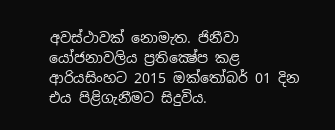අවස්ථාවක් නොමැත. ජිනීවා යෝජනාවලිය ප්‍රතික්‍ෂේප කළ ආරියසිංහට 2015 ඔක්තෝබර් 01 දින එය පිළිගැනීමට සිදුවිය.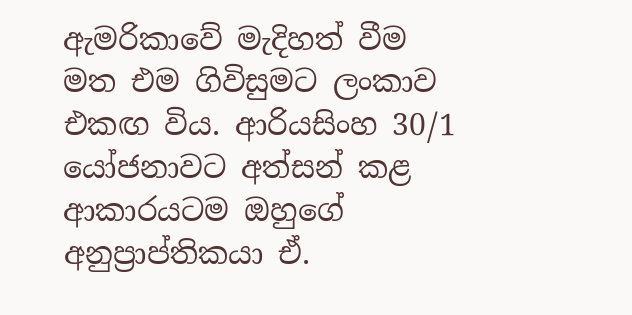ඇමරිකාවේ මැදිහත් වීම මත එම ගිවිසුමට ලංකාව එකඟ විය. ආරියසිංහ 30/1 යෝජනාවට අත්සන් කළ ආකාරයටම ඔහුගේ අනුප්‍රාප්තිකයා ඒ.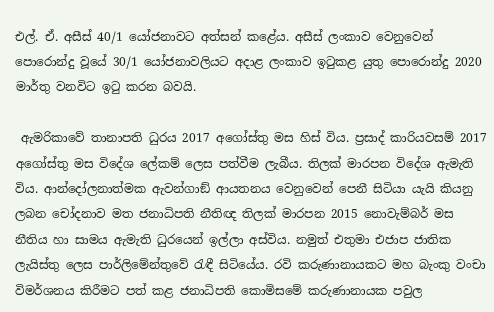එල්. ඒ. අසීස් 40/1 යෝජනාවට අත්සන් කළේය. අසීස් ලංකාව වෙනුවෙන් පොරොන්දු වූයේ 30/1 යෝජනාවලියට අදාළ ලංකාව ඉටුකළ යුතු පොරොන්දු 2020 මාර්තු වනවිට ඉටු කරන බවයි.

 ඇමරිකාවේ තානාපති ධුරය 2017 අගෝස්තු මස හිස් විය. ප්‍රසාද් කාරියවසම් 2017 අගෝස්තු මස විදේශ ලේකම් ලෙස පත්වීම ලැබීය. තිලක් මාරපන විදේශ ඇමැති විය. ආන්දෝලනාත්මක ඇවන්ගාඞ් ආයතනය වෙනුවෙන් පෙනී සිටියා යැයි කියනු ලබන චෝදනාව මත ජනාධිපති නීතිඥ තිලක් මාරපන 2015 නොවැම්බර් මස නීතිය හා සාමය ඇමැති ධුරයෙන් ඉල්ලා අස්විය. නමුත් එතුමා එජාප ජාතික ලැයිස්තු ලෙස පාර්ලිමේන්තුවේ රැඳී සිටියේය. රවි කරුණානායකට මහ බැංකු වංචා විමර්ශනය කිරීමට පත් කළ ජනාධිපති කොමිසමේ කරුණානායක පවුල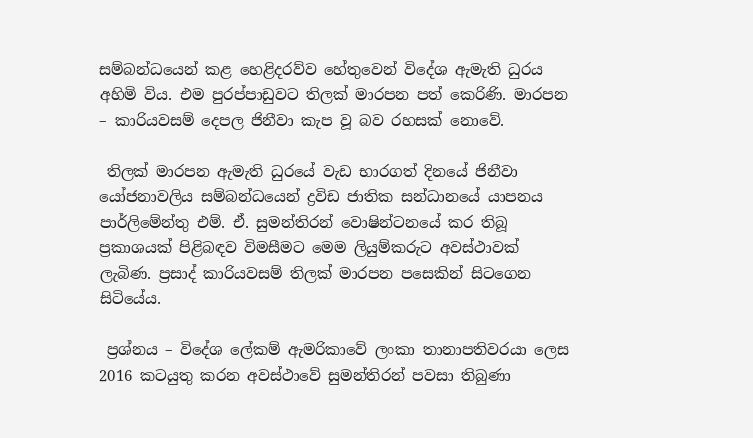සම්බන්ධයෙන් කළ හෙළිදරව්ව හේතුවෙන් විදේශ ඇමැති ධුරය අහිමි විය. එම පුරප්පාඩුවට තිලක් මාරපන පත් කෙරිණි. මාරපන – කාරියවසම් දෙපල ජිනීවා කැප වූ බව රහසක් නොවේ.

 තිලක් මාරපන ඇමැති ධුරයේ වැඩ භාරගත් දිනයේ ජිනීවා යෝජනාවලිය සම්බන්ධයෙන් ද්‍රවිඩ ජාතික සන්ධානයේ යාපනය පාර්ලිමේන්තු එම්. ඒ. සුමන්තිරන් වොෂින්ටනයේ කර තිබූ ප්‍රකාශයක් පිළිබඳව විමසීමට මෙම ලියුම්කරුට අවස්ථාවක් ලැබිණ. ප්‍රසාද් කාරියවසම් තිලක් මාරපන පසෙකින් සිටගෙන සිටියේය.

 ප්‍රශ්නය – විදේශ ලේකම් ඇමරිකාවේ ලංකා තානාපතිවරයා ලෙස 2016 කටයුතු කරන අවස්ථාවේ සුමන්තිරන් පවසා තිබුණා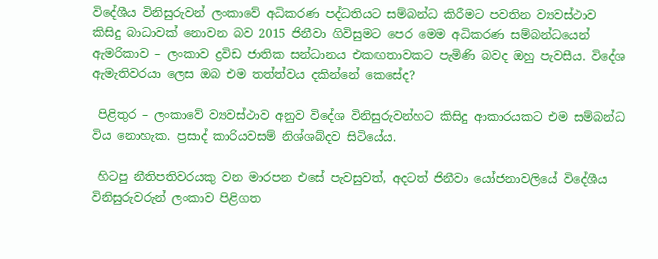විදේශීය විනිසුරුවන් ලංකාවේ අධිකරණ පද්ධතියට සම්බන්ධ කිරීමට පවතින ව්‍යවස්ථාව කිසිදු බාධාවක් නොවන බව 2015 ජිනීවා ගිවිසුමට පෙර මෙම අධිකරණ සම්බන්ධයෙන් ඇමරිකාව – ලංකාව ද්‍රවිඩ ජාතික සන්ධානය එකඟතාවකට පැමිණි බවද ඔහු පැවසීය. විදේශ ඇමැතිවරයා ලෙස ඔබ එම තත්ත්වය දකින්නේ කෙසේද?

 පිළිතුර – ලංකාවේ ව්‍යවස්ථාව අනුව විදේශ විනිසුරුවන්හට කිසිදු ආකාරයකට එම සම්බන්ධ විය නොහැක. ප්‍රසාද් කාරියවසම් නිශ්ශබ්දව සිටියේය.

 හිටපු නීතිපතිවරයකු වන මාරපන එසේ පැවසුවත්, අදටත් ජිනීවා යෝජනාවලියේ විදේශීය විනිසුරුවරුන් ලංකාව පිළිගත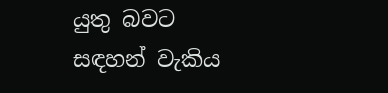යුතු බවට සඳහන් වැකිය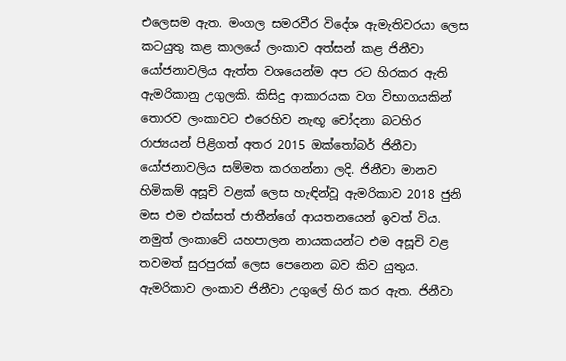එලෙසම ඇත. මංගල සමරවීර විදේශ ඇමැතිවරයා ලෙස කටයුතු කළ කාලයේ ලංකාව අත්සන් කළ ජිනීවා යෝජනාවලිය ඇත්ත වශයෙන්ම අප රට හිරකර ඇති ඇමරිකානු උගුලකි. කිසිදු ආකාරයක වග විභාගයකින් තොරව ලංකාවට එරෙහිව නැඟූ චෝදනා බටහිර රාජ්‍යයන් පිළිගත් අතර 2015 ඔක්තෝබර් ජිනීවා යෝජනාවලිය සම්මත කරගන්නා ලදි. ජිනීවා මානව හිමිකම් අසූචි වළක් ලෙස හැඳින්වූ ඇමරිකාව 2018 ජුනි මස එම එක්සත් ජාතීන්ගේ ආයතනයෙන් ඉවත් විය. නමුත් ලංකාවේ යහපාලන නායකයන්ට එම අසූචි වළ තවමත් සුරපුරක් ලෙස පෙනෙන බව කිව යුතුය. ඇමරිකාව ලංකාව ජිනීවා උගුලේ හිර කර ඇත. ජිනීවා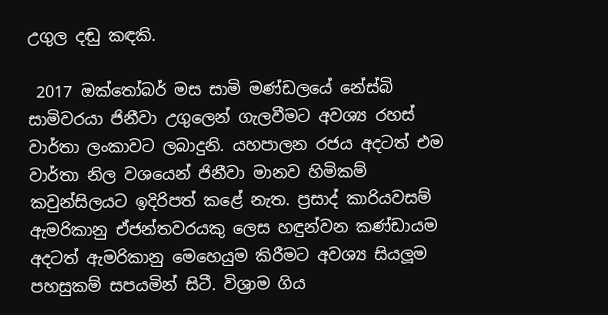උගුල දඬු කඳකි.

 2017 ඔක්තෝබර් මස සාමි මණ්ඩලයේ නේස්බි සාමිවරයා ජිනීවා උගුලෙන් ගැලවීමට අවශ්‍ය රහස් වාර්තා ලංකාවට ලබාදුනි. යහපාලන රජය අදටත් එම වාර්තා නිල වශයෙන් ජිනීවා මානව හිමිකම් කවුන්සිලයට ඉදිරිපත් කළේ නැත. ප්‍රසාද් කාරියවසම් ඇමරිකානු ඒජන්තවරයකු ලෙස හඳුන්වන කණ්ඩායම අදටත් ඇමරිකානු මෙහෙයුම කිරීමට අවශ්‍ය සියලූම පහසුකම් සපයමින් සිටී. විශ්‍රාම ගිය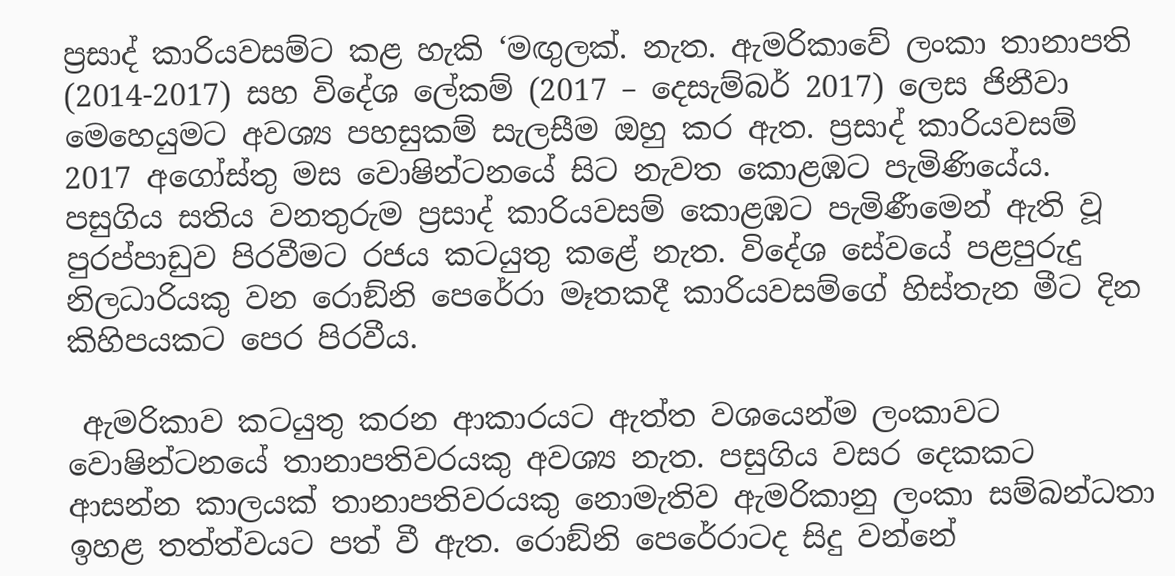ප්‍රසාද් කාරියවසම්ට කළ හැකි ‘මඟුලක්. නැත. ඇමරිකාවේ ලංකා තානාපති (2014-2017) සහ විදේශ ලේකම් (2017 – දෙසැම්බර් 2017) ලෙස ජිනීවා මෙහෙයුමට අවශ්‍ය පහසුකම් සැලසීම ඔහු කර ඇත. ප්‍රසාද් කාරියවසම් 2017 අගෝස්තු මස වොෂින්ටනයේ සිට නැවත කොළඹට පැමිණියේය. පසුගිය සතිය වනතුරුම ප්‍රසාද් කාරියවසම් කොළඹට පැමිණීමෙන් ඇති වූ පුරප්පාඩුව පිරවීමට රජය කටයුතු කළේ නැත. විදේශ සේවයේ පළපුරුදු නිලධාරියකු වන රොඞ්නි පෙරේරා මෑතකදී කාරියවසම්ගේ හිස්තැන මීට දින කිහිපයකට පෙර පිරවීය.

 ඇමරිකාව කටයුතු කරන ආකාරයට ඇත්ත වශයෙන්ම ලංකාවට වොෂින්ටනයේ තානාපතිවරයකු අවශ්‍ය නැත. පසුගිය වසර දෙකකට ආසන්න කාලයක් තානාපතිවරයකු නොමැතිව ඇමරිකානු ලංකා සම්බන්ධතා ඉහළ තත්ත්වයට පත් වී ඇත. රොඞ්නි පෙරේරාටද සිදු වන්නේ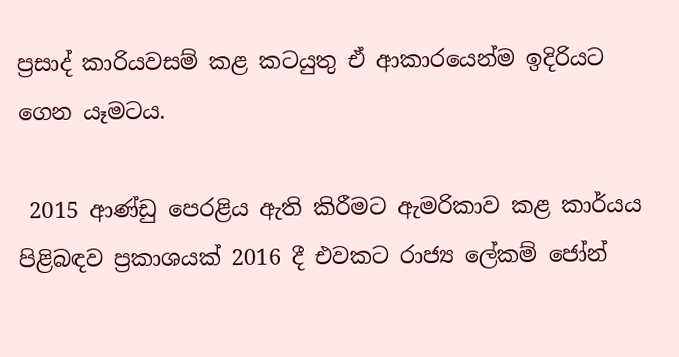ප්‍රසාද් කාරියවසම් කළ කටයුතු ඒ ආකාරයෙන්ම ඉදිරියට ගෙන යෑමටය.

 2015 ආණ්ඩු පෙරළිය ඇති කිරීමට ඇමරිකාව කළ කාර්යය පිළිබඳව ප්‍රකාශයක් 2016 දී එවකට රාජ්‍ය ලේකම් ජෝන්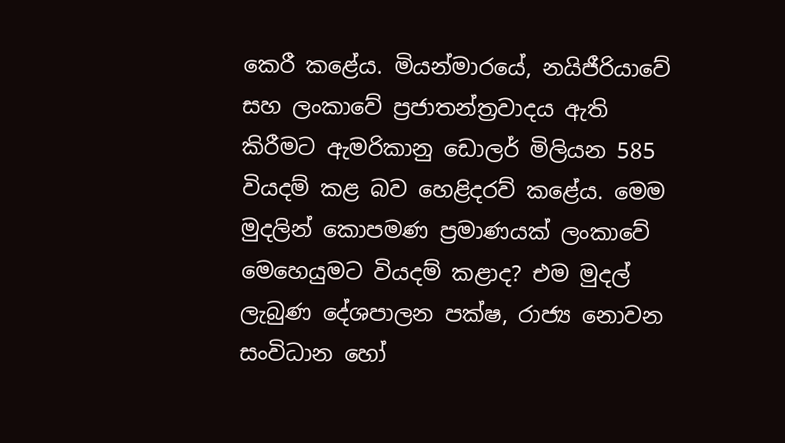කෙරී කළේය. මියන්මාරයේ, නයිජීරියාවේ සහ ලංකාවේ ප්‍රජාතන්ත්‍රවාදය ඇති කිරීමට ඇමරිකානු ඩොලර් මිලියන 585 වියදම් කළ බව හෙළිදරව් කළේය. මෙම මුදලින් කොපමණ ප්‍රමාණයක් ලංකාවේ මෙහෙයුමට වියදම් කළාද? එම මුදල් ලැබුණ දේශපාලන පක්ෂ, රාජ්‍ය නොවන සංවිධාන හෝ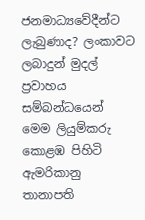ජනමාධ්‍යවේදීන්ට ලැබුණාද? ලංකාවට ලබාදුන් මුදල් ප්‍රවාහය සම්බන්ධයෙන් මෙම ලියුම්කරු කොළඹ පිහිටි ඇමරිකානු තානාපති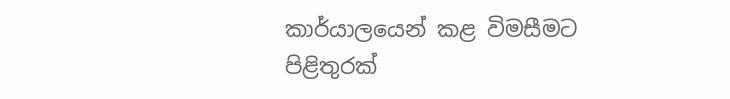කාර්යාලයෙන් කළ විමසීමට පිළිතුරක්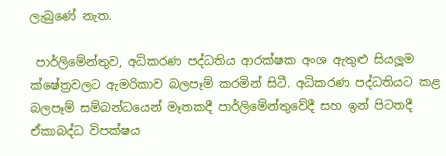ලැබුණේ නැත.

 පාර්ලිමේන්තුව, අධිකරණ පද්ධතිය ආරක්ෂක අංශ ඇතුළු සියලූම ක්ෂේත්‍රවලට ඇමරිකාව බලපෑම් කරමින් සිටී. අධිකරණ පද්ධතියට කළ බලපෑම් සම්බන්ධයෙන් මෑතකදී පාර්ලිමේන්තුවේදී සහ ඉන් පිටතදී ඒකාබද්ධ විපක්ෂය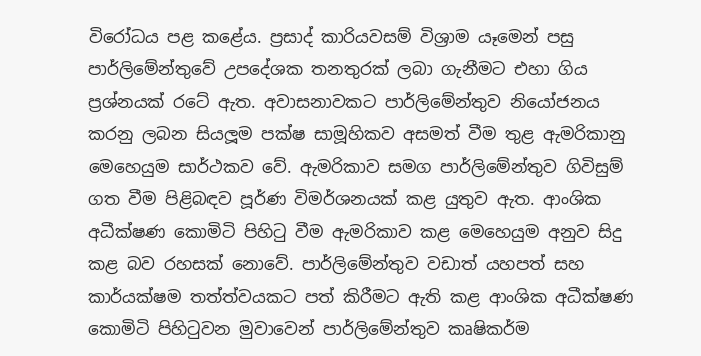විරෝධය පළ කළේය. ප්‍රසාද් කාරියවසම් විශ්‍රාම යෑමෙන් පසු පාර්ලිමේන්තුවේ උපදේශක තනතුරක් ලබා ගැනීමට එහා ගිය ප්‍රශ්නයක් රටේ ඇත. අවාසනාවකට පාර්ලිමේන්තුව නියෝජනය කරනු ලබන සියලූම පක්ෂ සාමූහිකව අසමත් වීම තුළ ඇමරිකානු මෙහෙයුම සාර්ථකව වේ. ඇමරිකාව සමග පාර්ලිමේන්තුව ගිවිසුම් ගත වීම පිළිබඳව පූර්ණ විමර්ශනයක් කළ යුතුව ඇත. ආංශික අධීක්ෂණ කොමිටි පිහිටු වීම ඇමරිකාව කළ මෙහෙයුම අනුව සිදු කළ බව රහසක් නොවේ. පාර්ලිමේන්තුව වඩාත් යහපත් සහ කාර්යක්ෂම තත්ත්වයකට පත් කිරීමට ඇති කළ ආංශික අධීක්ෂණ කොමිටි පිහිටුවන මුවාවෙන් පාර්ලිමේන්තුව කෘෂිකර්ම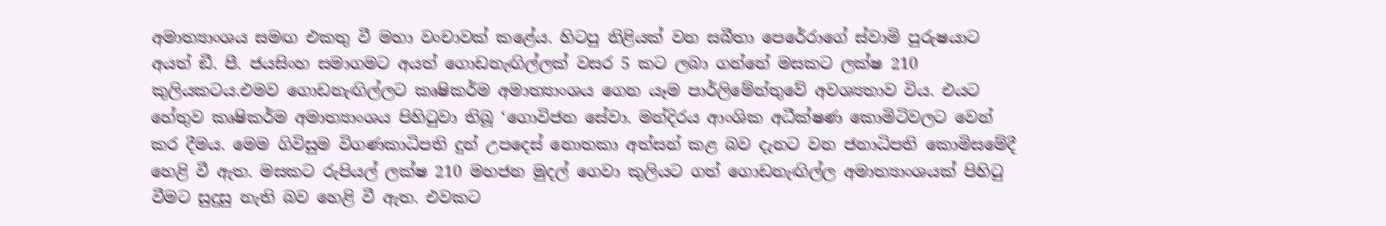අමාත්‍යාංශය සමඟ එකතු වී මහා වංචාවක් කළේය. හිටපු නිළියක් වන සබීතා පෙරේරාගේ ස්වාමි පුරුෂයාට අයත් ඞී. පී. ජයසිංහ සමාගමට අයත් ගොඩනැඟිල්ලක් වසර 5 කට ලබා ගන්නේ මසකට ලක්ෂ 210 කුලියකටය.එමව ගොඩනැඟිල්ලට කෘෂිකර්ම අමාත්‍යාංශය ගෙන යෑම පාර්ලිමේන්තුවේ අවශ්‍යතාව විය. එයට හේතුව කෘෂිකර්ම අමාත්‍යාංශය පිහිටුවා තිබූ ‘ගොවිජන සේවා. මන්දිරය ආංශික අධීක්ෂණ කොමිටිවලට වෙන් කර දීමය. මෙම ගිවිසුම විගණකාධිපති දුන් උපදෙස් නොතකා අත්සන් කළ බව දැනට වන ජනාධිපති කොමිසමේදී හෙළි වී ඇත. මසකට රුපියල් ලක්ෂ 210 මහජන මුදල් ගෙවා කුලියට ගත් ගොඩනැඟිල්ල අමාත්‍යාංශයක් පිහිටු වීමට සුදුසු නැති බව හෙළි වී ඇත. එවකට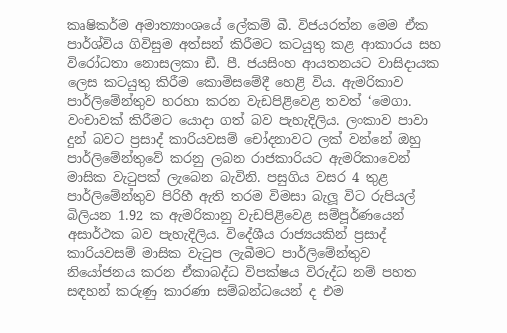කෘෂිකර්ම අමාත්‍යාංශයේ ලේකම් බී. විජයරත්න මෙම ඒක පාර්ශ්විය ගිවිසුම අත්සන් කිරීමට කටයුතු කළ ආකාරය සහ විරෝධතා නොසලකා ඞී. පී. ජයසිංහ ආයතනයට වාසිදායක ලෙස කටයුතු කිරීම කොමිසමේදී හෙළි විය. ඇමරිකාව පාර්ලිමේන්තුව හරහා කරන වැඩපිළිවෙළ තවත් ‘මෙගා. වංචාවක් කිරීමට යොදා ගත් බව පැහැදිලිය. ලංකාව පාවා දුන් බවට ප්‍රසාද් කාරියවසම් චෝදනාවට ලක් වන්නේ ඔහු පාර්ලිමේන්තුවේ කරනු ලබන රාජකාරියට ඇමරිකාවෙන් මාසික වැටුපක් ලැබෙන බැවිනි. පසුගිය වසර 4 තුළ පාර්ලිමේන්තුව පිරිහී ඇති තරම විමසා බැලූ විට රුපියල් බිලියන 1.92 ක ඇමරිකානු වැඩපිළිවෙළ සම්පූර්ණයෙන් අසාර්ථක බව පැහැදිලිය. විදේශීය රාජ්‍යයකින් ප්‍රසාද් කාරියවසම් මාසික වැටුප ලැබීමට පාර්ලිමේන්තුව නියෝජනය කරන ඒකාබද්ධ විපක්ෂය විරුද්ධ නම් පහත සඳහන් කරුණු කාරණා සම්බන්ධයෙන් ද එම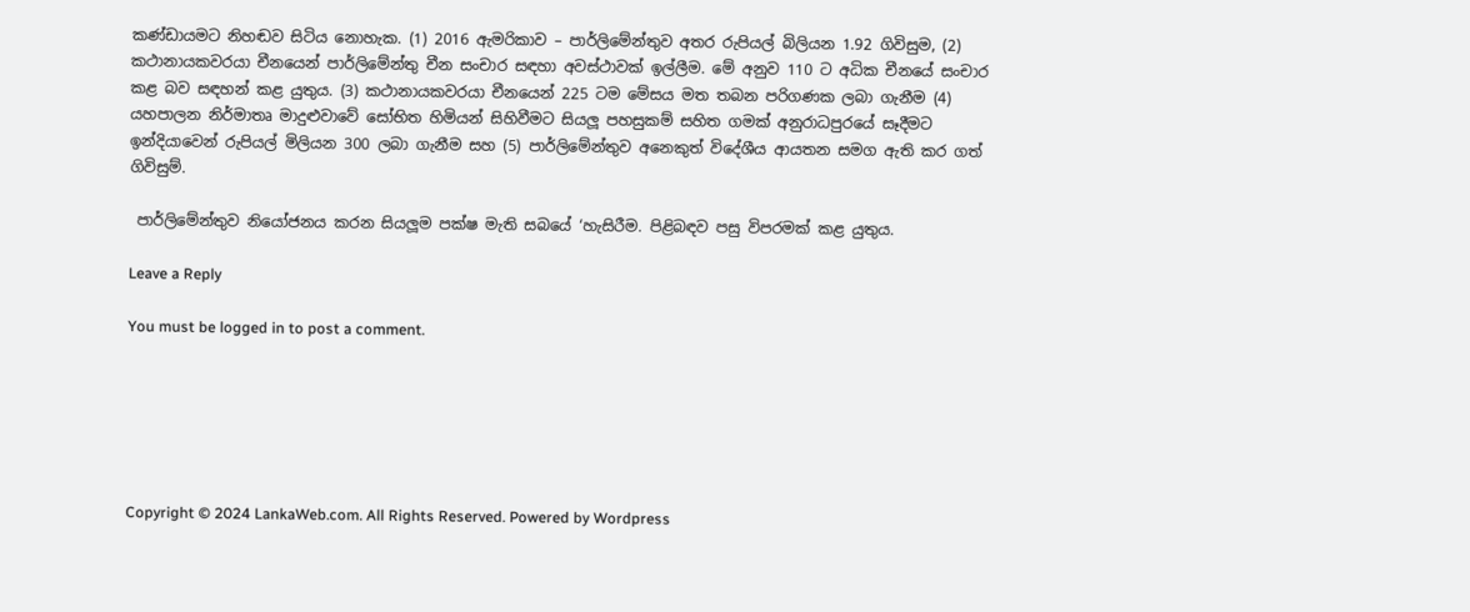කණ්ඩායමට නිහඬව සිටිය නොහැක. (1) 2016 ඇමරිකාව – පාර්ලිමේන්තුව අතර රුපියල් බිලියන 1.92 ගිවිසුම, (2) කථානායකවරයා චීනයෙන් පාර්ලිමේන්තු චීන සංචාර සඳහා අවස්ථාවක් ඉල්ලීම. මේ අනුව 110 ට අධික චීනයේ සංචාර කළ බව සඳහන් කළ යුතුය. (3) කථානායකවරයා චීනයෙන් 225 ටම මේසය මත තබන පරිගණක ලබා ගැනීම (4) යහපාලන නිර්මාතෘ මාදුළුවාවේ සෝභිත හිමියන් සිහිවීමට සියලූ පහසුකම් සහිත ගමක් අනුරාධපුරයේ සෑදීමට ඉන්දියාවෙන් රුපියල් මිලියන 300 ලබා ගැනීම සහ (5) පාර්ලිමේන්තුව අනෙකුත් විදේශීය ආයතන සමග ඇති කර ගත් ගිවිසුම්.

 පාර්ලිමේන්තුව නියෝජනය කරන සියලූම පක්ෂ මැති සබයේ ‘හැසිරීම. පිළිබඳව පසු විපරමක් කළ යුතුය.

Leave a Reply

You must be logged in to post a comment.






Copyright © 2024 LankaWeb.com. All Rights Reserved. Powered by Wordpress